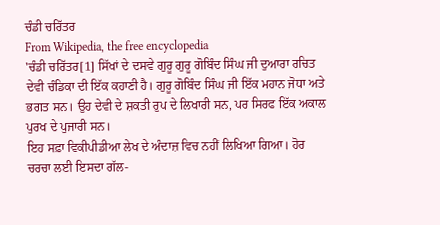ਚੰਡੀ ਚਰਿੱਤਰ
From Wikipedia, the free encyclopedia
'ਚੰਡੀ ਚਰਿੱਤਰ[1] ਸਿੱਖਾਂ ਦੇ ਦਸਵੇ ਗੁਰੂ ਗੁਰੂ ਗੋਬਿੰਦ ਸਿੰਘ ਜੀ ਦੁਆਰਾ ਰਚਿਤ ਦੇਵੀ ਚੰਡਿਕਾ ਦੀ ਇੱਕ ਕਹਾਣੀ ਹੈ। ਗੁਰੂ ਗੋਬਿੰਦ ਸਿੰਘ ਜੀ ਇੱਕ ਮਹਾਨ ਜੋਧਾ ਅਤੇ ਭਗਤ ਸਨ। ਉਹ ਦੇਵੀ ਦੇ ਸ਼ਕਤੀ ਰੁਪ ਦੇ ਲਿਖਾਰੀ ਸਨ, ਪਰ ਸਿਰਫ ਇੱਕ ਅਕਾਲ ਪੁਰਖ ਦੇ ਪੁਜਾਰੀ ਸਨ।
ਇਹ ਸਫ਼ਾ ਵਿਕੀਪੀਡੀਆ ਲੇਖ ਦੇ ਅੰਦਾਜ਼ ਵਿਚ ਨਹੀਂ ਲਿਖਿਆ ਗਿਆ। ਹੋਰ ਚਰਚਾ ਲਈ ਇਸਦਾ ਗੱਲ-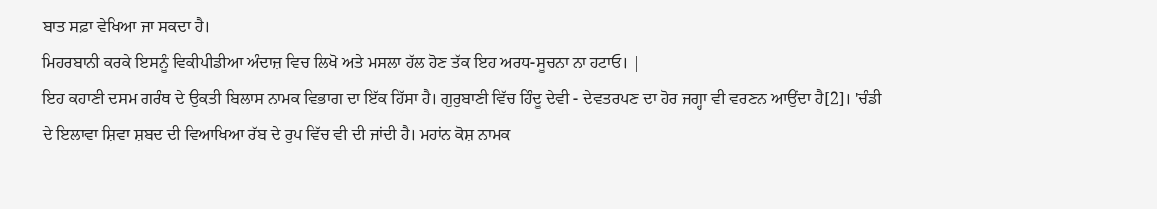ਬਾਤ ਸਫ਼ਾ ਵੇਖਿਆ ਜਾ ਸਕਦਾ ਹੈ।
ਮਿਹਰਬਾਨੀ ਕਰਕੇ ਇਸਨੂੰ ਵਿਕੀਪੀਡੀਆ ਅੰਦਾਜ਼ ਵਿਚ ਲਿਖੋ ਅਤੇ ਮਸਲਾ ਹੱਲ ਹੋਣ ਤੱਕ ਇਹ ਅਰਧ-ਸੂਚਨਾ ਨਾ ਹਟਾਓ। |
ਇਹ ਕਹਾਣੀ ਦਸਮ ਗਰੰਥ ਦੇ ਉਕਤੀ ਬਿਲਾਸ ਨਾਮਕ ਵਿਭਾਗ ਦਾ ਇੱਕ ਹਿੱਸਾ ਹੈ। ਗੁਰੁਬਾਣੀ ਵਿੱਚ ਹਿੰਦੂ ਦੇਵੀ - ਦੇਵਤਰਪਣ ਦਾ ਹੋਰ ਜਗ੍ਹਾ ਵੀ ਵਰਣਨ ਆਉਂਦਾ ਹੈ[2]। 'ਚੰਡੀ ਦੇ ਇਲਾਵਾ ਸ਼ਿਵਾ ਸ਼ਬਦ ਦੀ ਵਿਆਖਿਆ ਰੱਬ ਦੇ ਰੁਪ ਵਿੱਚ ਵੀ ਦੀ ਜਾਂਦੀ ਹੈ। ਮਹਾਂਨ ਕੋਸ਼ ਨਾਮਕ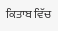ਕਿਤਾਬ ਵਿੱਚ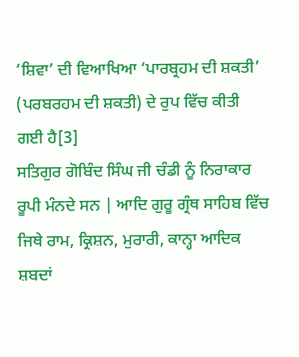‘ਸ਼ਿਵਾ’ ਦੀ ਵਿਆਖਿਆ ‘ਪਾਰਬ੍ਰਹਮ ਦੀ ਸ਼ਕਤੀ’ (ਪਰਬਰਹਮ ਦੀ ਸ਼ਕਤੀ) ਦੇ ਰੁਪ ਵਿੱਚ ਕੀਤੀ ਗਈ ਹੈ[3]
ਸਤਿਗੁਰ ਗੋਬਿੰਦ ਸਿੰਘ ਜੀ ਚੰਡੀ ਨੂੰ ਨਿਰਾਕਾਰ ਰੂਪੀ ਮੰਨਦੇ ਸਨ | ਆਦਿ ਗੁਰੂ ਗ੍ਰੰਥ ਸਾਹਿਬ ਵਿੱਚ ਜਿਥੇ ਰਾਮ, ਕ੍ਰਿਸ਼ਨ, ਮੁਰਾਰੀ, ਕਾਨ੍ਹਾ ਆਦਿਕ ਸ਼ਬਦਾਂ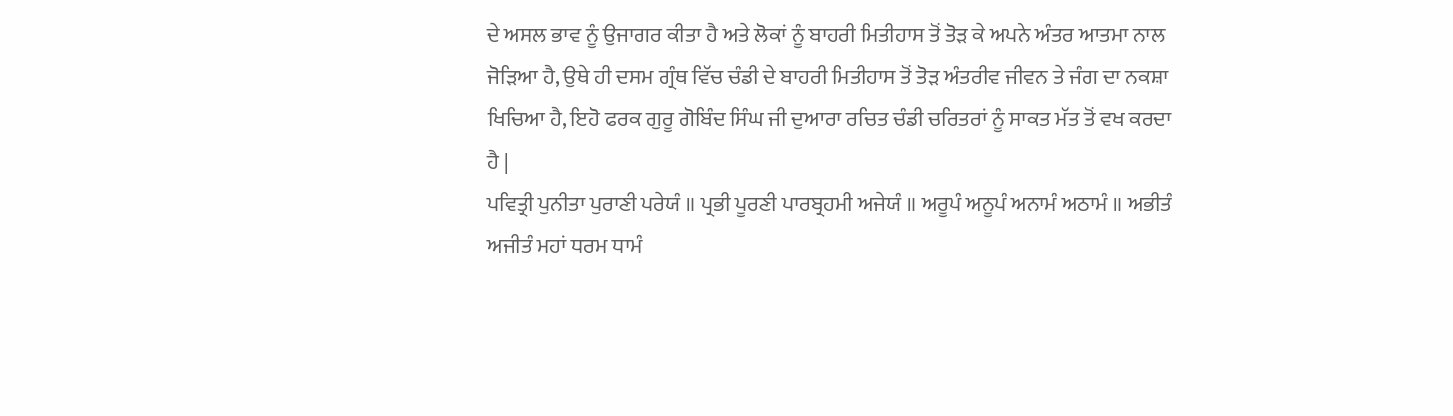ਦੇ ਅਸਲ ਭਾਵ ਨੂੰ ਉਜਾਗਰ ਕੀਤਾ ਹੈ ਅਤੇ ਲੋਕਾਂ ਨੂੰ ਬਾਹਰੀ ਮਿਤੀਹਾਸ ਤੋਂ ਤੋੜ ਕੇ ਅਪਨੇ ਅੰਤਰ ਆਤਮਾ ਨਾਲ ਜੋੜਿਆ ਹੈ, ਉਥੇ ਹੀ ਦਸਮ ਗ੍ਰੰਥ ਵਿੱਚ ਚੰਡੀ ਦੇ ਬਾਹਰੀ ਮਿਤੀਹਾਸ ਤੋਂ ਤੋੜ ਅੰਤਰੀਵ ਜੀਵਨ ਤੇ ਜੰਗ ਦਾ ਨਕਸ਼ਾ ਖਿਚਿਆ ਹੈ, ਇਹੋ ਫਰਕ ਗੁਰੂ ਗੋਬਿੰਦ ਸਿੰਘ ਜੀ ਦੁਆਰਾ ਰਚਿਤ ਚੰਡੀ ਚਰਿਤਰਾਂ ਨੂੰ ਸਾਕਤ ਮੱਤ ਤੋਂ ਵਖ ਕਰਦਾ ਹੈ |
ਪਵਿਤ੍ਰੀ ਪੁਨੀਤਾ ਪੁਰਾਣੀ ਪਰੇਯੰ ॥ ਪ੍ਰਭੀ ਪੂਰਣੀ ਪਾਰਬ੍ਰਹਮੀ ਅਜੇਯੰ ॥ ਅਰੂਪੰ ਅਨੂਪੰ ਅਨਾਮੰ ਅਠਾਮੰ ॥ ਅਭੀਤੰ ਅਜੀਤੰ ਮਹਾਂ ਧਰਮ ਧਾਮੰ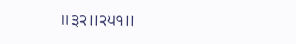॥੩੨॥੨੫੧॥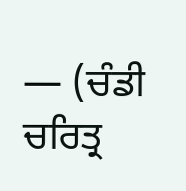— (ਚੰਡੀ ਚਰਿਤ੍ਰ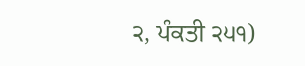੨, ਪੰਕਤੀ ੨੫੧)